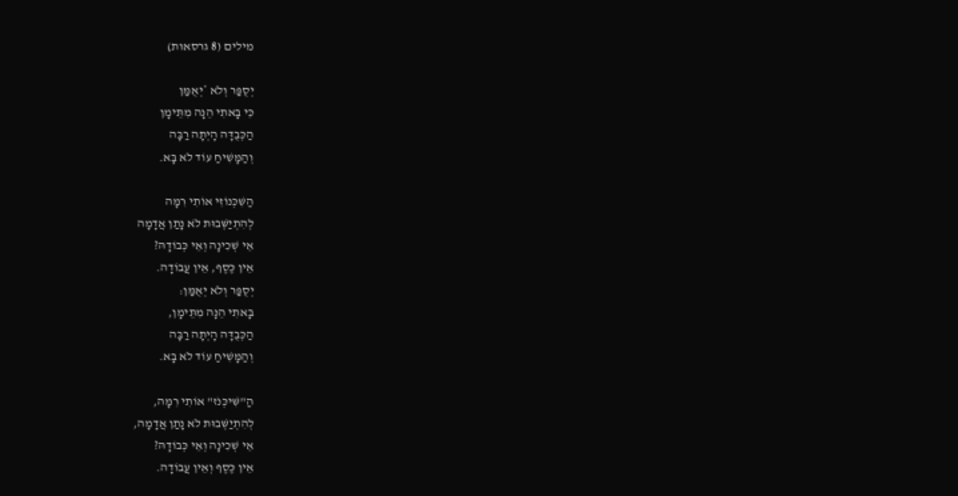מילים (8 גרסאות)

יְסֻפַּר וְלֹא *יְאֻמַּן
כִּי בָּאתִי הֵנָּה מִתֵּימָן
הַכְּבֻדָּה הָיְתָה רַבָּה
וְהַמָּשִׁיחַ עוֹד לֹא בָּא.

הַשִּׁכְּנוֹזִי אוֹתִי רִמָּה
לְהִתְיַשְּׁבוּת לֹא נָתַן אֲדָמָה
אֵי שְׁכִינָה וְאֵי כְּבוֹדָהּ?
אֵין כֶּסֶף, אֵין עֲבוֹדָה.
יְסֻפַּר וְלֹא יְאֻמַּן:
בָּאתִי הֵנָּה מִתֵּימָן,
הַכְּבֻדָּה הָיְתָה רַבָּה
וְהַמָּשִׁיחַ עוֹד לֹא בָּא.

הַ"שִּׁיכְּנֹז" אוֹתִי רִמָּה,
לְהִתְיַשְּׁבוּת לֹא נָתַן אֲדָמָה,
אֵי שְׁכִינָה וְאֵי כְּבוֹדָהּ?
אֵין כֶּסֶף וְאֵין עֲבוֹדָה.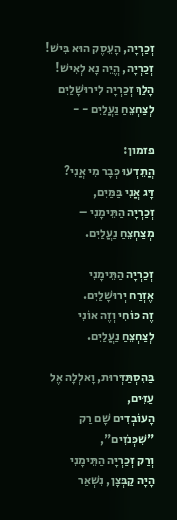זְכַרְיָה, הָעֵסֶק הוּא בִּישׁ!
זְכַרְיָה, הֱיֵה נָא לְאִישׁ!
הָלַךְ זְכַרְיָה לִירוּשָׁלַיִם
לְצַחְצֵחַ נַעֲלַיִם - -

פזמון:
הֲתֵדְעוּ כְּבָר מִי אֲנִי?
דָּג אֲנִי בַּמַּיִם,
זְכַרְיָה הַתֵּימָנִי –
מְצַחְצֵחַ נַעֲלַיִם.

זְכַרְיָה הַתֵּימָנִי
אֶזְרַח יְרוּשָׁלַיִם.
זֶה כּוֹחִי וְזֶה אוֹנִי
לְצַחְצֵחַ נַעֲלַיִם.

בַּהִסְתַּדְּרוּת, וָאלְלָה אֶל עַזִּים,
הָעוֹבְדִים שָׁם רַק "שִׁכְּנֹזִים",
וְרַק זְכַרְיָה הַתֵּימָנִי
הָיָה קַבְּצָן, נִשְׁאַר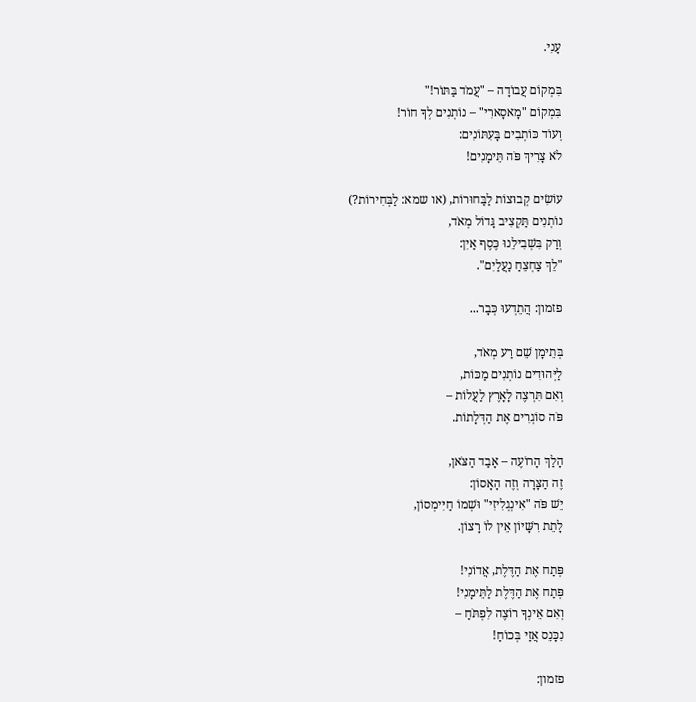עָנִי.

בִּמְקוֹם עֲבוֹדָה – "עֲמֹד בַּתּוֹר!"
בִּמְקוֹם "מָאסָארִי" – נוֹתְנִים לְךָ חוֹר!
וְעוֹד כּוֹתְבִים בָּעִתּוֹנִים:
לֹא צָרִיךְ פֹּה תֵּימָנִים!

עוֹשִׂים קְבוּצוֹת לַבַּחוּרוֹת, (או שמא: לַבְּחִירוֹת?)
נוֹתְנִים תַּקְצִיב גָּדוֹל מְאֹד,
וְרַק בִּשְׁבִילֵנוּ כֶּסֶף אַיִן:
"לֵךְ צַחְצֵחַ נַעֲלַיִם".

פזמון: הֲתֵדְעוּ כְּבָר...

בְּתֵימָן שֵׁם רַע מְאֹד,
לַיְּהוּדִים נוֹתְנִים מַכּוֹת,
וְאִם תִּרְצֶה לָאָרֶץ לַעֲלוֹת –
פֹּה סוֹגְרִים אֶת הַדְּלָתוֹת.

הָלַךְ הָרוֹעֶה – אָבַד הַצֹּאן,
זֶה הַצָּרָה וְזֶה הָאָסוֹן:
יֵשׁ פֹּה "אִינְגְלִיזִי" וּשְׁמוֹ חַיִּימְסוֹן,
לָתֵת רִשָּׁיוֹן אֵין לוֹ רָצוֹן.

פְּתַח אֶת הַדֶּלֶת, אֲדוֹנִי!
פְּתַח אֶת הַדֶּלֶת לַתֵּימָנִי!
וְאִם אֵינְךָ רוֹצֶה לִפְתֹּחַ –
נִכָּנֵס אֲזַי בְּכוֹחַ!

פזמון: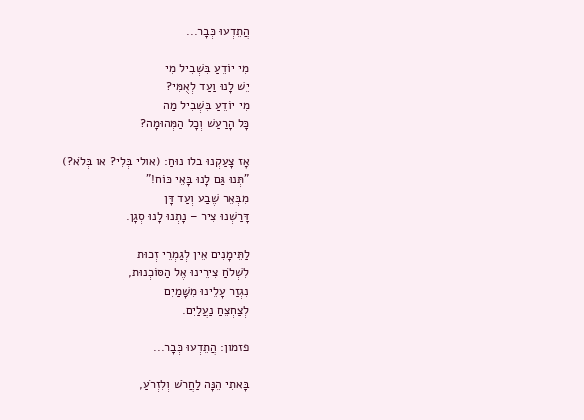הֲתֵדְעוּ כְּבָר...

מִי יוֹדֵעַ בִּשְׁבִיל מִי
יֵשׁ לָנוּ וַעַד לְאֻמִּי?
מִי יוֹדֵעַ בִּשְׁבִיל מַה
כָּל הָרַעַשׁ וְכָל הַמְּהוּמָה?

אָז צָעַקְנוּ בלו נוּחַ: (אולי בְּלִי? או בְּלֹא?)
"תְּנוּ גַּם לָנוּ בָּאֵי כּוֹח!"
מִבְּאֵר שֶׁבַע וְעַד דָּן
דָּרַשְׁנוּ צִיר – נָתְנוּ לָנוּ סְגָן.

לַתֵּימָנִים אֵין לְגַמְרֵי זְכוּת
לִשְׁלֹחַ צִירֵינוּ אֶל הַסּוֹכְנוּת,
נִגְזַר עָלֵינוּ מִשָּׁמַיִם
לְצַחְצֵחַ נַעֲלַיִם.

פזמון: הֲתֵדְעוּ כְּבָר...

בָּאתִי הֵנָּה לַחֲרֹשׁ וְלִזְרֹעַ,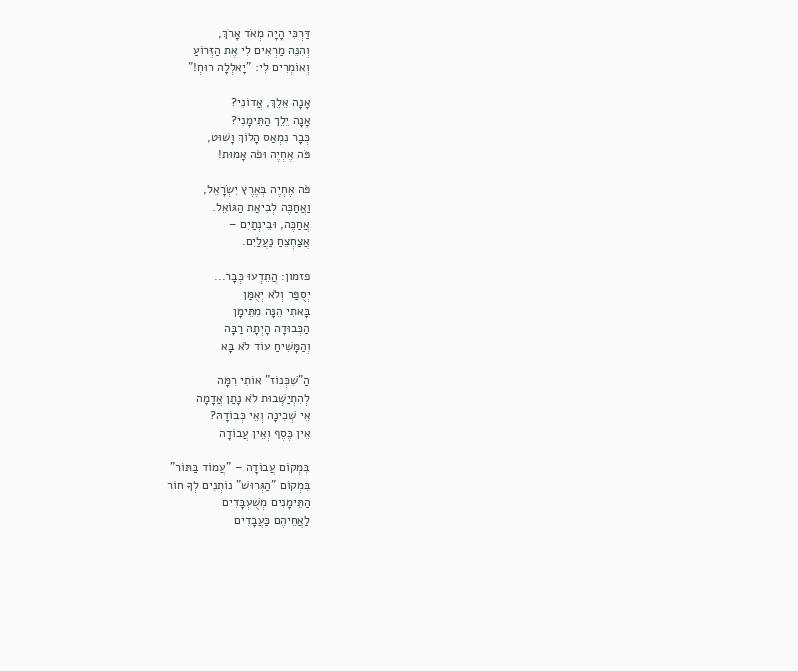דַּרְכִּי הָיָה מְאֹד אָרֹךְ,
וְהִנֵּה מַרְאִים לִי אֶת הַזְּרוֹעַ
וְאוֹמְרִים לִי: "יָאלְלָה רוּחְ!"

אָנָה אֵלֵךְ, אֲדוֹנִי?
אָנָה יֵלֵך הַתֵּימָנִי?
כְּבָר נִמְאַס הָלוֹךְ וָשׁוּט,
פֹּה אֶחְיֶה וּפֹה אָמוּת!

פֹּה אֶחְיֶה בְּאֶרֶץ יִשְׂרָאֵל,
וַאֲחַכֶּה לְבִיאַת הַגּוֹאֵל.
אֲחַכֶּה, וּבֵינְתַיִם –
אֲצַחְצֵחַ נַעֲלַיִם.

פזמון: הֲתֵדְעוּ כְּבָר...
יְסֻפַּר וְלֹא יְאֻמַּן
בָּאתִי הֵנָּה מִתֵּימָן
הַכְּבוּדָה הָיְתָה רַבָּה
וְהַמָּשִׁיחַ עוֹד לֹא בָּא

הַ"שִׁכְּנוֹז" אוֹתִי רִמָּה
לְהִתְיַשְּׁבוּת לֹא נָתַן אֲדָמָה
אֵי שְׁכִינָה וְאֵי כְּבוֹדָהּ?
אֵין כֶּסֶף וְאֵין עֲבוֹדָה

בִּמְקוֹם עֲבוֹדָה – "עֲמוֹד בַּתּוֹר"
בִּמְקוֹם "הַגְּרוּשׁ" נוֹתְנִים לְךָ חוֹר
הַתֵּימָנִים מְשֻׁעְבָּדִים
לַאֲחֵיהֶם כַּעֲבָדִים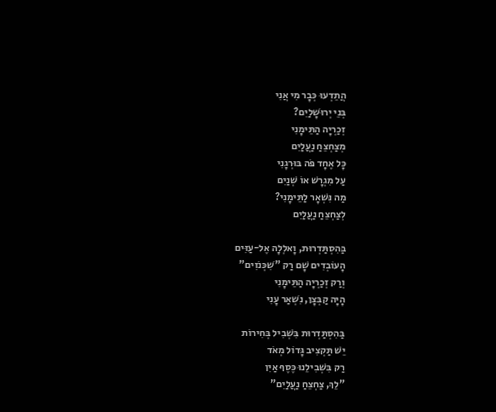הֲתֵדְעוּ כְּבָר מִי אֲנִי
בְּנֵי יְרוּשָׁלַיִם?
זְכַרְיָה הַתֵּימָנִי
מְצַחְצֵחַ נַעֲלַיִם
כָּל אֶחָד פֹּה בּוּרְגָנִי
עַל מִגְרָשׁ אוֹ שְׁנַיִם
מַה נִּשְׁאָר לַתֵּימָנִי?
לְצַחְצֵחַ נַעֲלַיִם

בַּהִסְתַּדְרוּת, וָאלְלָה אֶל-עַזִּים
הָעוֹבְדִים שָׁם רַק "שִׁכְּנֹזִים"
וְרַק זְכַרְיָה הַתֵּימָנִי
הָיָה קַבְּצָן, נִשְׁאַר עָנִי

בַּהִסְתַּדְרוּת בִּשְׁבִיל בְּחִירוֹת
יֵשׁ תַּקְצִיב גָּדוֹל מְאֹד
רַק בִּשְׁבִילֵנוּ כֶּסֶף אַיִן
"לֵךְ, צַחְצֵחַ נַעֲלַיִם"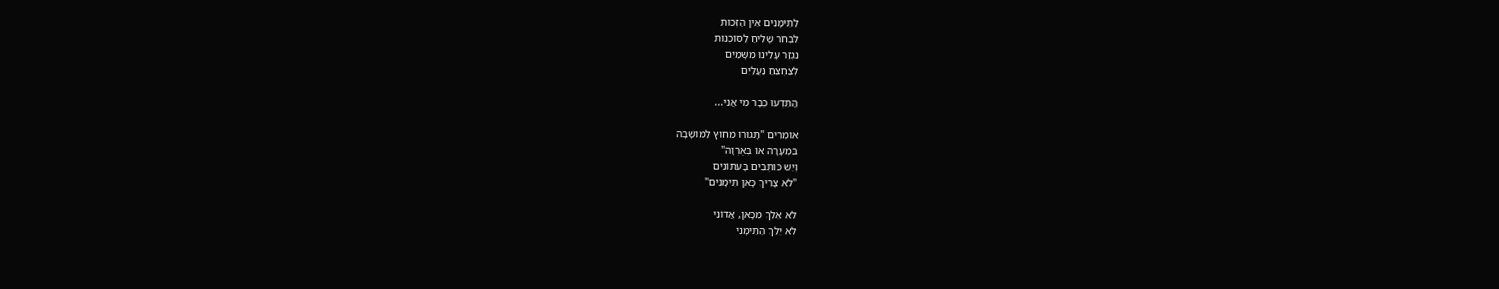לַתֵּימָנִים אֵין הַזְּכוּת
לִבְחֹר שָׁלִיחַ לַסּוֹכְנוּת
נִגְזַר עָלֵינוּ מִשָּׁמַיִם
לְצַחְצֵחַ נַעֲלַיִם

הֲתֵדְעוּ כְּבָר מִי אֲנִי...

אוֹמְרִים "תָּגוּרוּ מִחוּץ לַמּוֹשָׁבָה
בִּמְעָרָה אוֹ בְּאֻרְוָה"
וְיֵשׁ כּוֹתְבִים בָּעִתּוֹנִים
"לֹא צָרִיךְ כָּאן תֵּימָנִים"

לֹא אֵלֵךְ מִכָּאן, אֲדוֹנִי
לֹא יֵלֵךְ הַתֵּימָנִי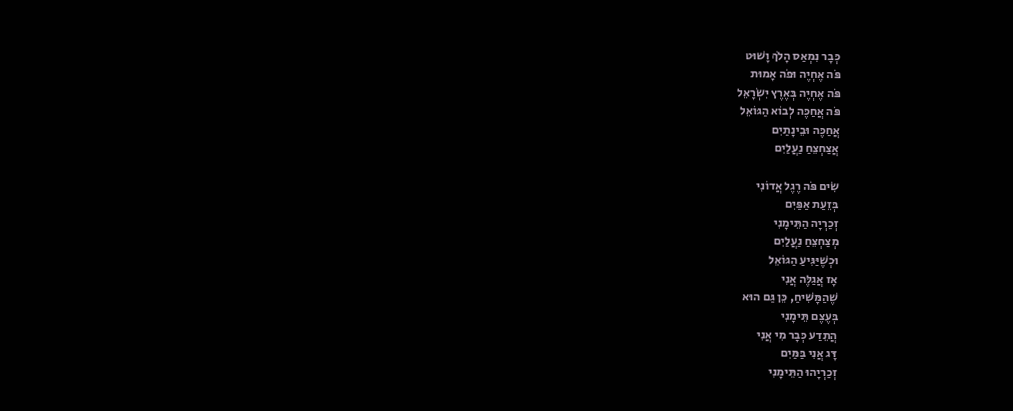כְּבָר נִמְאַס הָלֹךְ וָשׁוּט
פֹּה אֶחְיֶה וּפֹה אָמוּת
פֹּה אֶחְיֶה בְּאֶרֶץ יִשְׂרָאֵל
פֹּה אֲחַכֶּה לְבוֹא הַגּוֹאֵל
אֲחַכֶּה וּבֵינָתַיִם
אֲצַחְצֵחַ נַעֲלַיִם

שִׂים פֹּה רֶגֶל אֲדוֹנִי
בְּזֵעַת אַפַּיִם
זְכַרְיָה הַתֵּימָנִי
מְצַחְצֵחַ נַעֲלַיִם
וּכְשֶׁיַּגִּיעַ הַגּוֹאֵל
אָז אֲגַלֶּה אֲנִי
שֶׁהַמָּשִׁיחַ, כֵּן גַּם הוּא
בְּעֶצֶם תֵּימָנִי
הֲתֵדַע כְּבָר מִי אֲנִי
דָּג אֲנִי בַּמַּיִם
זְכַרְיָהוּ הַתֵּימָנִי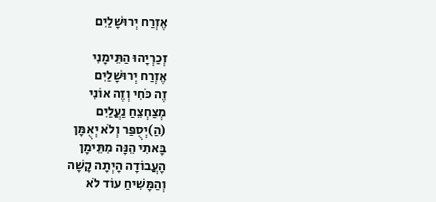אֶזְרַח יְרוּשָׁלַיִם

זְכַרְיָהוּ הַתֵּימָנִי
אֶזְרַח יְרוּשָׁלַיִם
זֶה כֹּחִי וְזֶה אוֹנִי
מְצַחְצֵחַ נַעֲלַיִם
(הַ)יְסֻפַּר וְלֹא יְאֻמָּן
בָּאתִי הֵנָּה מִתֵּימָן
הָעֲבוֹדָה הָיְתָה קָשָׁה
וְהַמָּשִׁיחַ עוֹד לֹא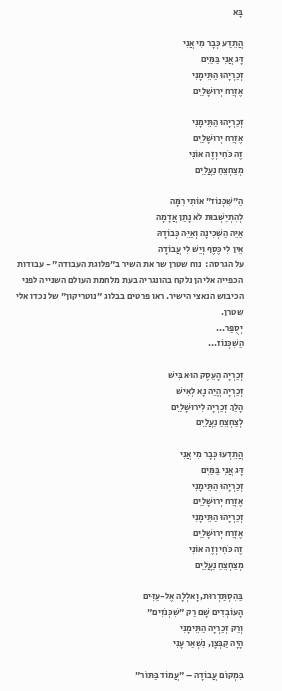בָּא

הֲתֵדַע כְּבָר מִי אֲנִי
דָּג אֲנִי בַּמַּיִם
זְכַרְיָהוּ הַתֵּימָנִי
אֶזְרַח יְרוּשָׁלַיִם

זְכַרְיָהוּ הַתֵּימָנִי
אֶזְרַח יְרוּשָׁלַיִם
זֶה כֹּחִי וְזֶה אוֹנִי
מְצַחְצֵחַ נַעֲלַיִם

הַ"שִׁכְּנוֹז" אוֹתִי רִמָּה
לְהִתְיַשְּׁבוּת לֹא נָתַן אֲדָמָה
אַיֵּה הַשְּׁכִינָה וְאַיֵּה כְּבוֹדָהּ
אֵין לִי כֶּסֶף וְיֵשׁ לִי עֲבוֹדָה
על הגרסה:  נוח שטרן שר את השיר ב"פלוגת העבודה" - עבודות הכפייה אליהן נלקח בהונגריה בעת מלחמת העולם השנייה לפני הכיבוש הנאצי הישיר. ראו פרטים בבלוג "נוטריקון" של נכדו אלי שטרן.
יְסֻפַּר...
הַשִׁכְּנוֹז...

זְכַרְיָה הָעֵסֶק הוּא בִּישׁ
זְכַרְיָה הֱיֵה נָא לְאִישׁ
הָלַךְ זְכַרְיָה לִירוּשָׁלַיִם
לְצַחְצֵחַ נַעֲלַיִם

הֲתֵדְעוּ כְּבָר מִי אֲנִי
דָּג אֲנִי בַּמַּיִם
זְכַרְיָהוּ הַתֵּימָנִי
אֶזְרַח יְרוּשָׁלַיִם
זְכַרְיָהוּ הַתֵּימָנִי
אֶזְרַח יְרוּשָׁלַיִם
זֶה כֹּחִי וְזֶה אוֹנִי
מְצַחְצֵחַ נַעֲלַיִם

בַּהִסְתַּדְרוּת, וָאלְלָה אֶל-עַזִּים
הָעוֹבְדִים שָׁם רַק "שִׁכְּנֹזִים"
וְרַק זְכַרְיָה הַתֵּימָנִי
הָיָה קַבְּצָן, נִשְׁאַר עָנִי

בִּמְקוֹם עֲבוֹדָה – "עֲמוֹד בַּתּוֹר"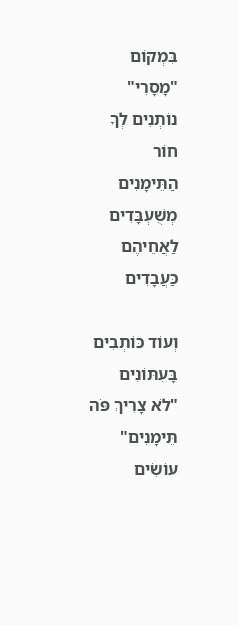בִּמְקוֹם "מָסָרִי" נוֹתְנִים לְךָ חוֹר
הַתֵּימָנִים מְשֻׁעְבָּדִים
לַאֲחֵיהֶם כַּעֲבָדִים

וְעוֹד כּוֹתְבִים בָּעִתּוֹנִים
"לֹא צָרִיךְ פֹּה תֵּימָנִים"
עוֹשִׂים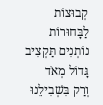קְבוּצוֹת לַבָּחוּרוֹת
נוֹתְנִים תַּקְצִיב גָּדוֹל מְאֹד
וְרַק בִּשְׁבִילֵנוּ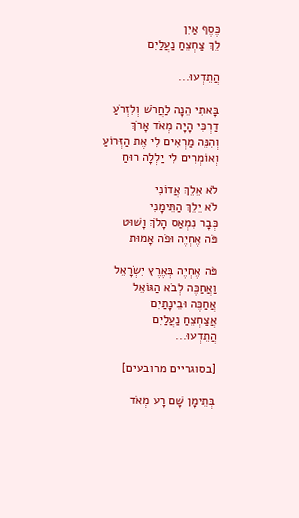כֶּסֶף אַיִן
לֵךְ צַחְצֵחַ נַעֲלַיִם

הֲתֵדְעוּ...

בָּאתִי הֵנָה לַחֲרֹשׁ וְלִזְרֹעַ
דַרְכִּי הָיָה מְאֹד אָרֹךְ
וְהִנֵּה מַרְאִים לִי אֶת הַזְּרוֹעַ
וְאוֹמְרִים לִי יַלְלָה רוּחַ

לֹא אֵלֵךְ אֲדוֹנִי
לֹא יֵלֵךְ הַתֵּימָנִי
כְּבָר נִמְאַס הָלֹךְ וָשׁוּט
פֹּה אֶחְיֶה וּפֹה אָמוּת

פֹּה אֶחְיֶה בְּאֶרֶץ יִשְׂרָאֵל
וַאֲחַכֶּה לְבֹא הַגּוֹאֵל
אֲחַכֶּה וּבֵינָתַיִם
אֲצַחְצֵחַ נַעֲלַיִם
הֲתֵדְעוּ...

[בסוגריים מרובעים]

בְּתֵימָן שָׁם רָע מְאֹד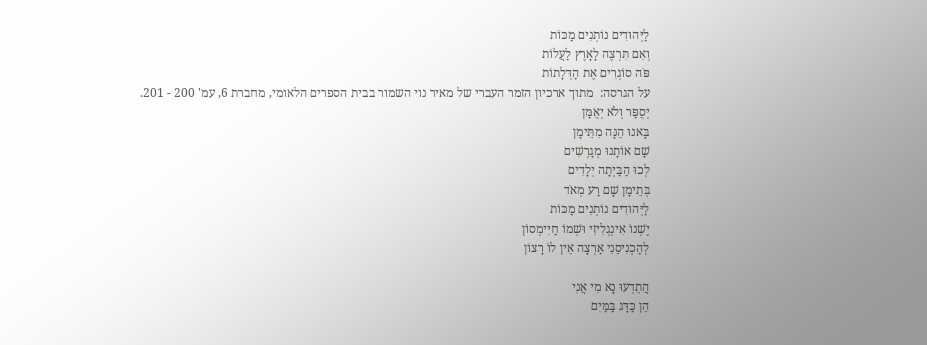לַיְּהוּדִים נוֹתְנִים מַכּוֹת
וְאִם תִּרְצֶה לָאָרֶץ לַעֲלוֹת
פֹּה סוֹגְרִים אֶת הַדְּלָתוֹת
על הגרסה:  מתוך ארכיון הזמר העברי של מאיר נוי השמור בבית הספרים הלאומי, מחברת 6, עמ' 200 - 201.
יְסֻפַּר וְלֹא יְאֻמַּן
בָּאנוּ הֵנָּה מִתֵּימָן
שָׁם אוֹתָנוּ מְגָרְשִׁים
לְכוּ הַבַּיְתָה יְלָדִים
בְּתֵימָן שָׁם רַע מְאֹד
לַיְּהוּדִים נוֹתְנִים מַכּוֹת
יֶשְׁנוֹ אִינְגְלִיזִי וּשְׁמוֹ חַיִּימְסוֹן
לְהַכְנִיסֵנִי אַרְצָה אֵין לוֹ רָצוֹן

הֲתֵדְעוּ נָא מִי אֲנִי
הֵן כַּדָּג בַּמַּיִם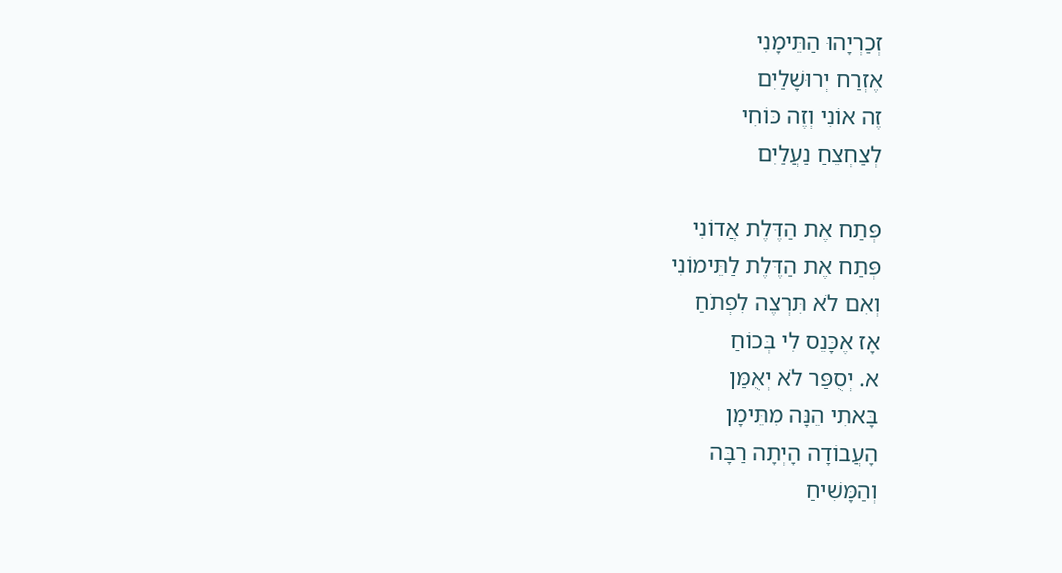זְכַרְיָהוּ הַתֵּימָנִי
אֶזְרַח יְרוּשָׁלַיִם
זֶה אוֹנִי וְזֶה כּוֹחִי
לְצַחְצֵחַ נַעֲלַיִם

פְּתַח אֶת הַדֶּלֶת אֲדוֹנִי
פְּתַח אֶת הַדֶּלֶת לַתֵּימוֹנִי
וְאִם לֹא תִּרְצֶה לִפְתֹחַ
אָז אֶכָּנֵס לִי בְּכוֹחַ
א. יְסֻפַּר לֹא יְאֻמַּן
בָּאתִי הֵנָּה מִתֵּימָן
הָעֲבוֹדָה הָיְתָה רַבָּה
וְהַמָּשִׁיחַ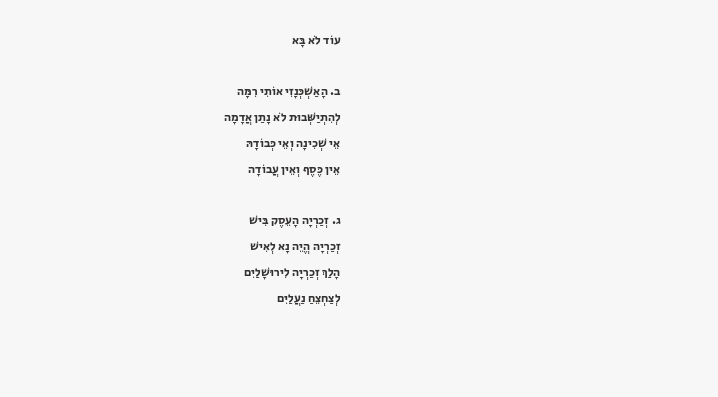עוֹד לֹא בָּא

ב. הָאַשְׁכְּנָזִי אוֹתִי רִמָּה
לְהִתְיַשְּׁבוּת לֹא נָתַן אֲדָמָה
אֵי שְׁכִינָה וְאֵי כְּבוֹדָהּ
אֵין כֶּסֶף וְאֵין עֲבוֹדָה

ג. זְכַרְיָה הָעֵסֶק בִּישׁ
זְכַרְיָה הֱיֵה נָא לְאִישׁ
הָלַךְ זְכַרְיָה לִירוּשָׁלַיִם
לְצַחְצֵחַ נַעֲלַיִם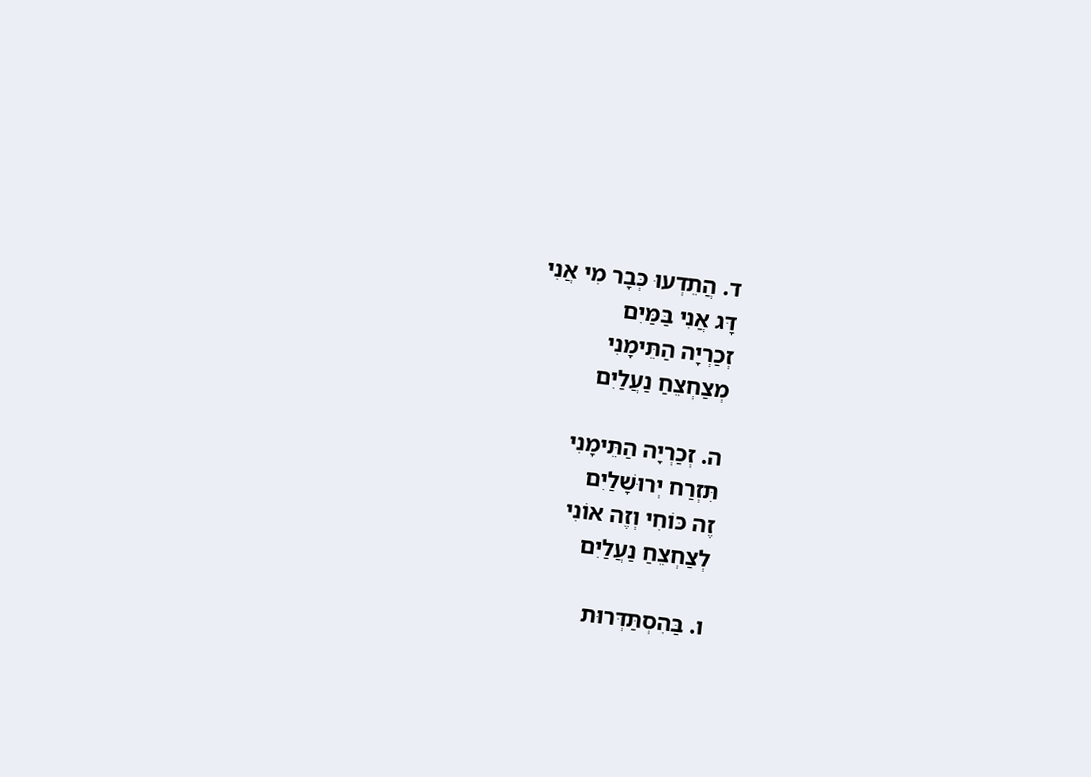ד. הֲתֵדְעוּ כְּבָר מִי אֲנִי
דָּג אֲנִי בַּמַּיִם
זְכַרְיָה הַתֵּימָנִי
מְצַחְצֵחַ נַעֲלַיִם

ה. זְכַרְיָה הַתֵּימָנִי
תִּזְרַח יְרוּשָׁלַיִם
זֶה כּוֹחִי וְזֶה אוֹנִי
לְצַחְצֵחַ נַעֲלַיִם

ו. בַּהִסְתַּדְּרוּת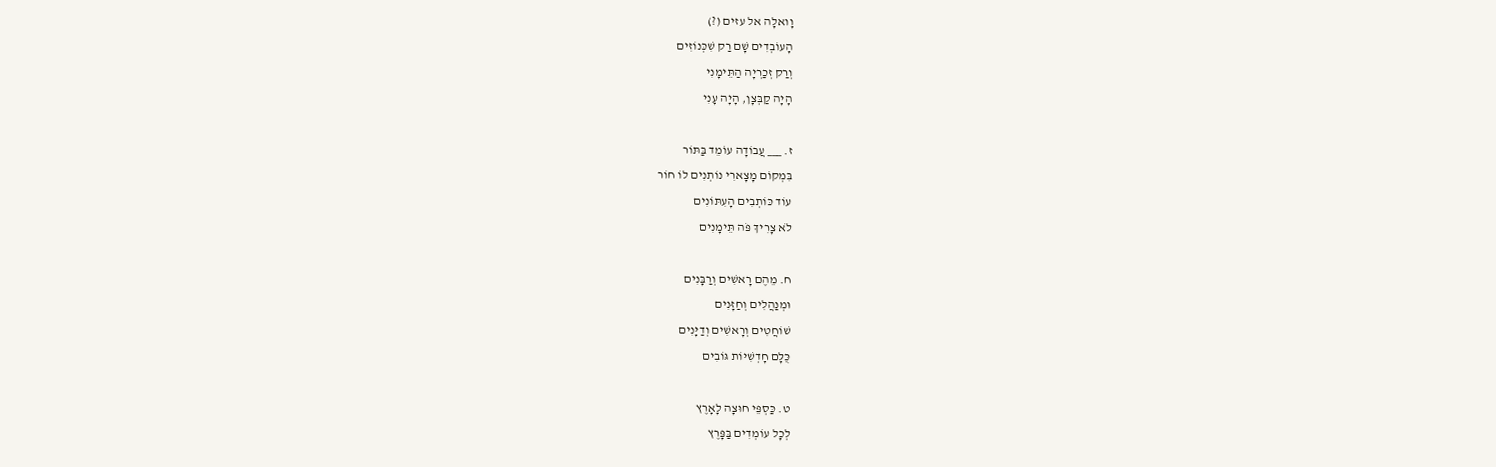וָואלָה אל עזים (?)
הָעוֹבְדִים שָׁם רַק שִׁכְּנוֹזִים
וְרַק זְכַרְיָה הַתֵּימָנִי
הָיָה קַבְּצָן, הָיָה עָנִי

ז. ___ עֲבוֹדָה עוֹמֵד בַּתּוֹר
בִּמְקוֹם מָצָארִי נוֹתְנִים לוֹ חוֹר
עוֹד כּוֹתְבִים הָעִתּוֹנִים
לֹא צָרִיךְ פֹּה תֵּימָנִים

ח. מֵהֶם רָאשִׁים וְרַבָּנִים
וּמְנַהֲלִים וְחַזָּנִים
שׁוֹחֲטִים וְרָאשִׁים וְדַיָּנִים
כֻּלָּם חָדְשִׁיּוֹת גּוֹבִים

ט. כַּסְפֵּי חוּצָה לָאָרֶץ
לְכָל עוֹמְדִים בַּפָּרֶץ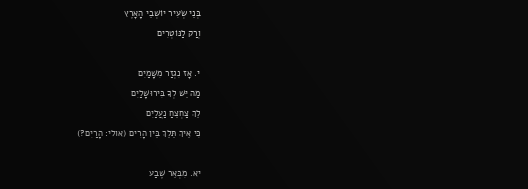בְּנֵי שְׂעִיר יוֹשְׁבֵי הָאָרֶץ
וְרַק לַנּוֹטְרִים

י. אָז נִגְזַר מִשָּׁמַיִם
מַה יֵּשׁ לְךָ בִּירוּשָׁלַיִם
לֵךְ צַחְצֵחַ נַעֲלַיִם
כִּי אֵיךְ תֵּלֵךְ בֵּין הָרִים (אולי: הָרַיִם?)

יא. מִבְּאֵר שֶׁבַע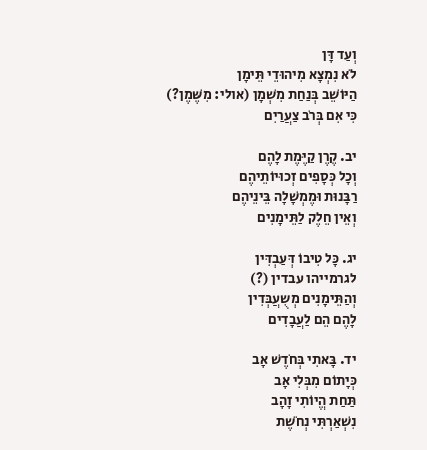וְעַד דָּן
לֹא נִמְצָא מִיהוּדֵי תֵּימָן
הַיּוֹשֵׁב בְּנַחַת מִשְׁמָן (אולי: מִשֶּׁמֶן?)
כִּי אִם בְּרֹב צַעֲרַיִם

יב. קֶרֶן קַיֶּמֶת לָהֶם
וְכָל כְּסָפִים זְכוּיוֹתֵיהֶם
רַבָּנוּת וּמֶמְשָׁלָה בֵּינֵיהֶם
וְאֵין חֵלֶק לַתֵּימָנִים

יג. כָּל טִיבוֹ דְּעַבְדִּין
לגרמייהו עבדין (?)
וְהַתֵּימָנִים מְשֻעֲבְּדִין
לָהֶם הֵם לַעֲבָדִים

יד. בָּאתִי בְּחֹדֶשׁ אָב
כְּיָתוֹם מִבְּלִי אָב
תַּחַת הֱיוֹתִי זָהָב
נִשְׁאַרְתִּי נְחֹשֶׁת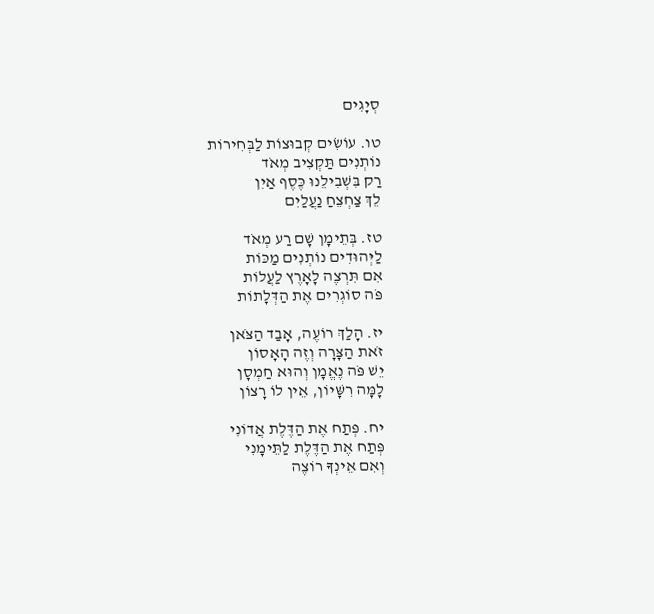סְיָגִים

טו. עוֹשִׂים קְבוּצוֹת לַבְּחִירוֹת
נוֹתְנִים תַּקְצִיב מְאֹד
רַק בִּשְׁבִילֵנוּ כֶּסֶף אַיִן
לֵךְ צַחְצֵחַ נַעֲלַיִם

טז. בְּתֵימָן שָׁם רַע מְאֹד
לַיְּהוּדִים נוֹתְנִים מַכּוֹת
אִם תִּרְצֶה לָאָרֶץ לַעֲלוֹת
פֹּה סוֹגְרִים אֶת הַדְּלָתוֹת

יז. הָלַךְ רוֹעֶה, אָבַד הַצֹּאן
זֹאת הַצָּרָה וְזֶה הָאָסוֹן
יֵשׁ פֹּה נֶאֱמָן וְהוּא חַמְסָן
לָמָּה רִשָּׁיוֹן, אֵין לוֹ רָצוֹן

יח. פְּתַח אֶת הַדֶּלֶת אֲדוֹנִי
פְּתַח אֶת הַדֶּלֶת לַתֵּימָנִי
וְאִם אֵינְךָ רוֹצֶה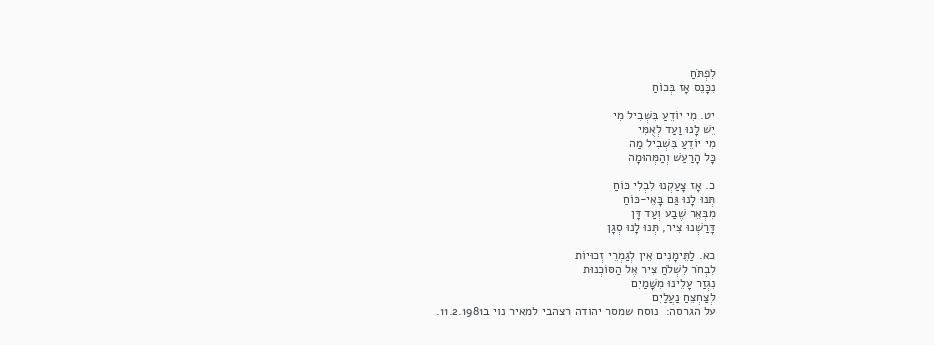לִפְתֹּחַ
נִכָּנֵס אָז בְּכוֹחַ

יט. מִי יוֹדֵעַ בִּשְׁבִיל מִי
יֵשׁ לָנוּ וַעַד לְאֻמִּי
מִי יוֹדֵעַ בִּשְׁבִיל מַה
כָּל הָרַעַשׁ וְהַמְּהוּמָה

כ. אָז צָעַקְנוּ לִבְלִי כּוֹחַ
תְּנוּ לָנוּ גַּם בָּאֵי-כּוֹחַ
מִבְּאֵר שֶׁבַע וְעַד דָּן
דָּרַשְׁנוּ צִיר, תְּנוּ לָנוּ סְגָן

כא. לַתֵּימָנִים אֵין לְגַמְרֵי זְכוּיוֹת
לִבְחֹר לִשְׁלֹחַ צִיר אֶל הַסּוֹכְנוּת
נִגְזַר עָלֵינוּ מִשָּׁמַיִם
לְצַחְצֵחַ נַעֲלַיִם
על הגרסה:  נוסח שמסר יהודה רצהבי למאיר נוי ב11.2.1981.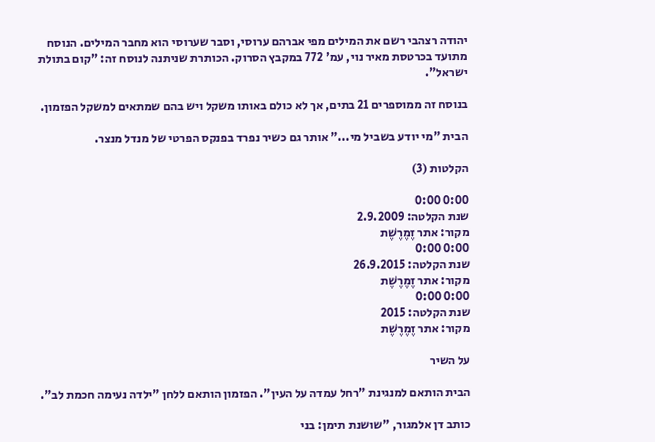יהודה רצהבי רשם את המילים מפי אברהם ערוסי, וסבר שערוסי הוא מחבר המילים. הנוסח מתועד בכרטסת מאיר נוי, עמ' 772 במקבץ הסרוק. הכותרת שניתנה לנוסח זה: "קום בתולת ישראל".

בנוסח זה ממוספרים 21 בתים, אך לא כולם באותו משקל ויש בהם שמתאים למשקל הפזמון.

הבית "מי יודע בשביל מי..." אותר גם כשיר נפרד בפנקס הפרטי של מנדל מנצר.

הקלטות (3)

0:00 0:00
שנת הקלטה: 2.9.2009
מקור: אתר זֶמֶרֶשֶׁת
0:00 0:00
שנת הקלטה: 26.9.2015
מקור: אתר זֶמֶרֶשֶׁת
0:00 0:00
שנת הקלטה: 2015
מקור: אתר זֶמֶרֶשֶׁת

על השיר

הבית הותאם למנגינת "רחל עמדה על העין". הפזמון הותאם ללחן "ילדה נעימה חכמת לב".

כותב דן אלמגור, "שושנת תימן: בני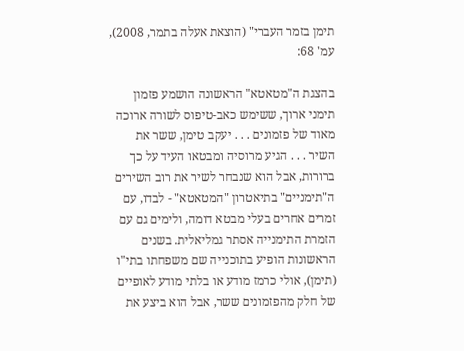תימן בזמר העברי" (הוצאת אעלה בתמר, 2008), עמ' 68:

בהצגת ה"מטאטא" הראשונה הושמע פזמון תימני ארוך, ששימש כאב-טיפוס לשורה ארוכה מאוד של פזמונים . . . יעקב טימן, ששר את השיר . . . הגיע מרוסיה ומבטאו העיד על כך ברורות, אבל הוא שנבחר לשיר את רוב השירים ה"תימניים" בתיאטרון "המטאטא" - לבדו, עם זמרים אחרים בעלי מבטא דומה, ולימים גם עם הזמרת התימנייה אסתר גמליאלית. בשנים הראשונות הופיע בתוכנייה שם משפחתו בתי"ו (תימן), אולי כרמז מודע או בלתי מודע לאופיים של חלק מהפזמונים ששר, אבל הוא ביצע את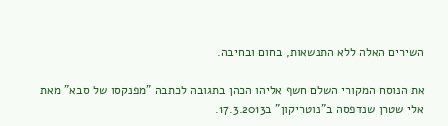השירים האלה ללא התנשאות, בחום ובחיבה.

את הנוסח המקורי השלם חשף אליהו הכהן בתגובה לכתבה "מפנקסו של סבא" מאת אלי שטרן שנדפסה ב"נוטריקון" ב17.3.2013.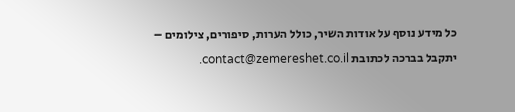כל מידע נוסף על אודות השיר, כולל הערות, סיפורים, צילומים – יתקבל בברכה לכתובת contact@zemereshet.co.il.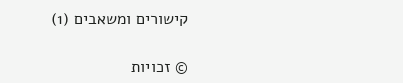קישורים ומשאבים (1)

© זכויות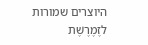היוצרים שמורות לזֶמֶרֶשֶׁת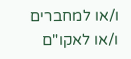ו/או למחברים ו/או לאקו"ם